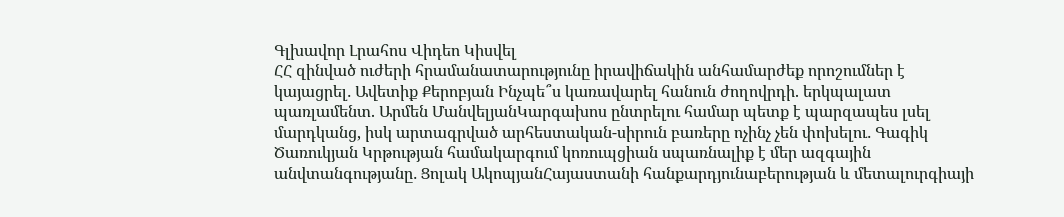Գլխավոր Լրահոս Վիդեո Կիսվել
ՀՀ զինված ուժերի հրամանատարությունը իրավիճակին անհամարժեք որոշումներ է կայացրել․ Ավետիք Քերոբյան Ինչպե՞ս կառավարել հանուն ժողովրդի. երկպալատ պառլամենտ. Արմեն ՄանվելյանԿարգախոս ընտրելու համար պետք է պարզապես լսել մարդկանց, իսկ արտագրված արհեստական-սիրուն բառերը ոչինչ չեն փոխելու․ Գագիկ Ծառուկյան Կրթության համակարգում կոռուպցիան սպառնալիք է մեր ազգային անվտանգությանը․ Ցոլակ ԱկոպյանՀայաստանի հանքարդյունաբերության և մետալուրգիայի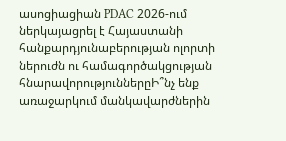ասոցիացիան PDAC 2026-ում ներկայացրել է Հայաստանի հանքարդյունաբերության ոլորտի ներուժն ու համագործակցության հնարավորություններըԻ՞նչ ենք առաջարկում մանկավարժներին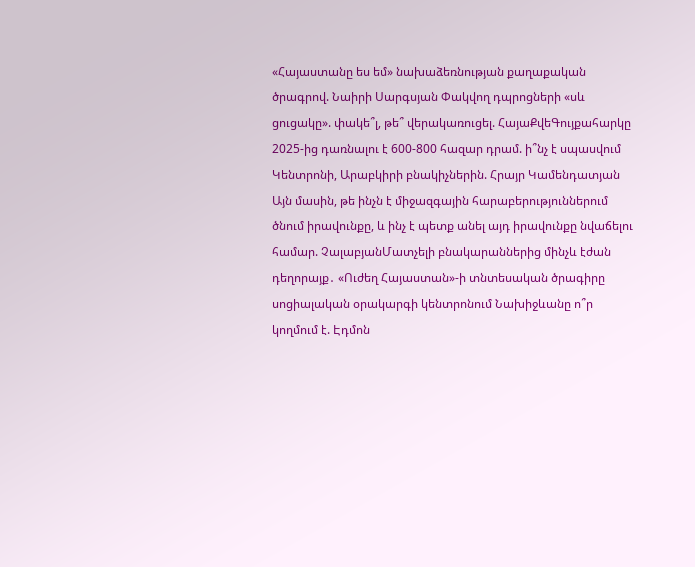«Հայաստանը ես եմ» նախաձեռնության քաղաքական ծրագրով. Նաիրի Սարգսյան Փակվող դպրոցների «սև ցուցակը». փակե՞լ, թե՞ վերակառուցել. ՀայաՔվեԳույքահարկը 2025-ից դառնալու է 600-800 հազար դրամ. ի՞նչ է սպասվում Կենտրոնի, Արաբկիրի բնակիչներին. Հրայր Կամենդատյան Այն մասին, թե ինչն է միջազգային հարաբերություններում ծնում իրավունքը, և ինչ է պետք անել այդ իրավունքը նվաճելու համար. ՉալաբյանՄատչելի բնակարաններից մինչև էժան դեղորայք․ «Ուժեղ Հայաստան»-ի տնտեսական ծրագիրը սոցիալական օրակարգի կենտրոնում Նախիջևանը ո՞ր կողմում է. Էդմոն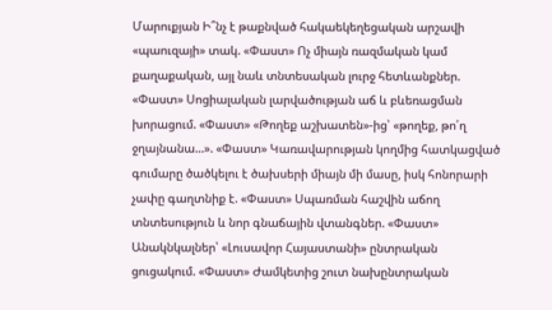Մարուքյան Ի՞նչ է թաքնված հակաեկեղեցական արշավի «պաուզայի» տակ. «Փաստ» Ոչ միայն ռազմական կամ քաղաքական, այլ նաև տնտեսական լուրջ հետևանքներ. «Փաստ» Սոցիալական լարվածության աճ և բևեռացման խորացում. «Փաստ» «Թողեք աշխատեն»-ից՝ «թողեք, թո՛ղ ջղայնանա...». «Փաստ» Կառավարության կողմից հատկացված գումարը ծածկելու է ծախսերի միայն մի մասը, իսկ հոնորարի չափը գաղտնիք է. «Փաստ» Սպառման հաշվին աճող տնտեսություն և նոր գնաճային վտանգներ. «Փաստ» Անակնկալներ՝ «Լուսավոր Հայաստանի» ընտրական ցուցակում. «Փաստ» Ժամկետից շուտ նախընտրական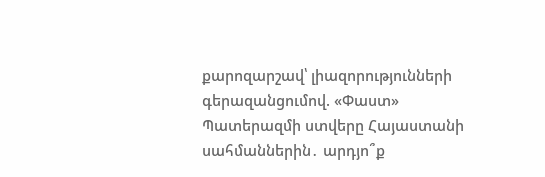քարոզարշավ՝ լիազորությունների գերազանցումով. «Փաստ» Պատերազմի ստվերը Հայաստանի սահմաններին․ արդյո՞ք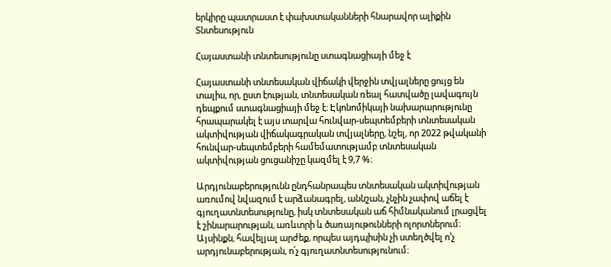երկիրը պատրաստ է փախստականների հնարավոր ալիքին
Տնտեսություն

Հայաստանի տնտեսությունը ստագնացիայի մեջ է

Հայաստանի տնտեսական վիճակի վերջին տվյալները ցույց են տալիս, որ, ըստ էության, տնտեսական ռեալ հատվածը լավագույն դեպքում ստագնացիայի մեջ է։ Էկոնոմիկայի նախարարությունը հրապարակել է այս տարվա հունվար-սեպտեմբերի տնտեսական ակտիվության վիճակագրական տվյալները, նշել, որ 2022 թվականի հունվար-սեպտեմբերի համեմատությամբ տնտեսական ակտիվության ցուցանիշը կազմել է 9,7 %։

Արդյունաբերությունն ընդհանրապես տնտեսական ակտիվության առումով նվազում է արձանագրել, աննշան, չնչին չափով աճել է գյուղատնտեսությունը, իսկ տնտեսական աճ հիմնականում լրացվել է շինարարության, առևտրի և ծառայութունների ոլորտներում։ Այսինքն, հավելյալ արժեք, որպես այդպիսին չի ստեղծվել ո՚չ արդյունաբերության, ո՛չ գյուղատնտեսությունում։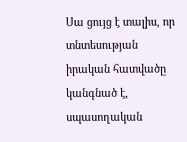Սա ցույց է տալիս, որ տնտեսության իրական հատվածը կանգնած է, սպասողական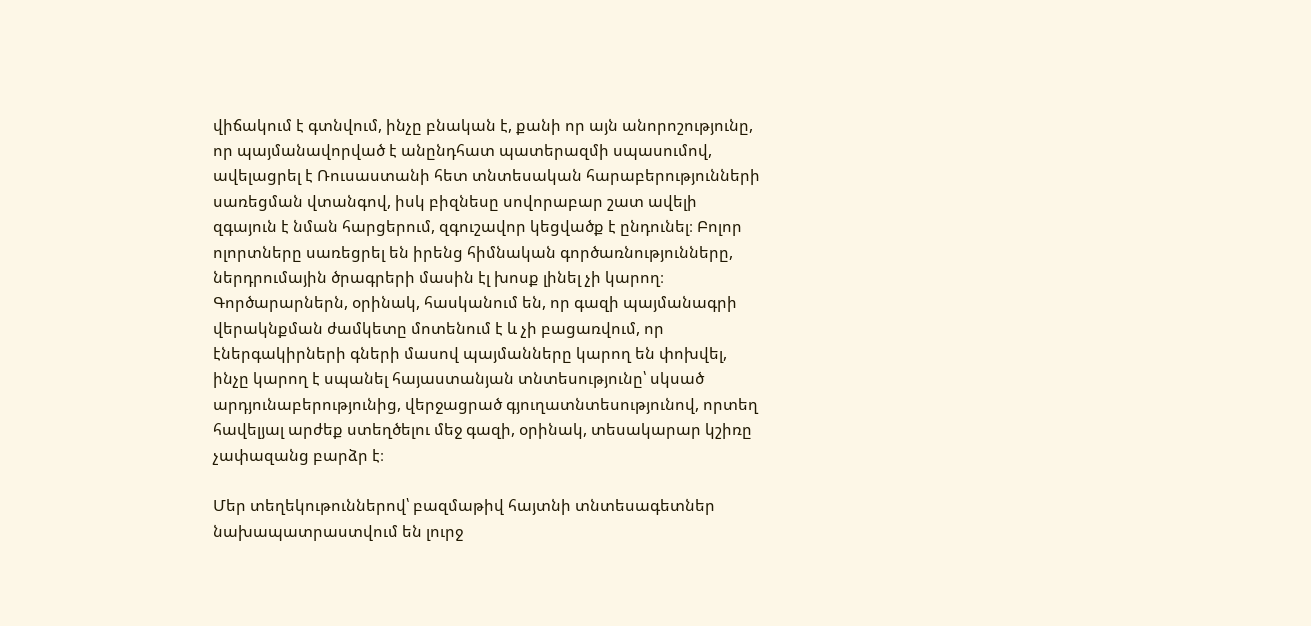վիճակում է գտնվում, ինչը բնական է, քանի որ այն անորոշությունը, որ պայմանավորված է անընդհատ պատերազմի սպասումով, ավելացրել է Ռուսաստանի հետ տնտեսական հարաբերությունների սառեցման վտանգով, իսկ բիզնեսը սովորաբար շատ ավելի զգայուն է նման հարցերում, զգուշավոր կեցվածք է ընդունել։ Բոլոր ոլորտները սառեցրել են իրենց հիմնական գործառնությունները, ներդրումային ծրագրերի մասին էլ խոսք լինել չի կարող։ Գործարարներն, օրինակ, հասկանում են, որ գազի պայմանագրի վերակնքման ժամկետը մոտենում է և չի բացառվում, որ էներգակիրների գների մասով պայմանները կարող են փոխվել, ինչը կարող է սպանել հայաստանյան տնտեսությունը՝ սկսած արդյունաբերությունից, վերջացրած գյուղատնտեսությունով, որտեղ հավելյալ արժեք ստեղծելու մեջ գազի, օրինակ, տեսակարար կշիռը չափազանց բարձր է։

Մեր տեղեկութուններով՝ բազմաթիվ հայտնի տնտեսագետներ նախապատրաստվում են լուրջ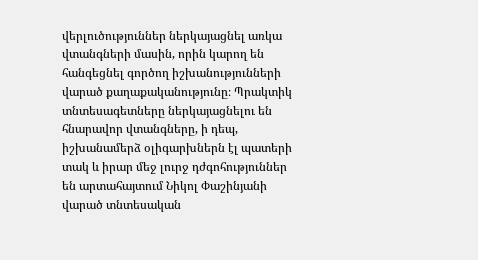վերլուծություններ ներկայացնել առկա վտանգների մասին, որին կարող են հանգեցնել գործող իշխանությունների վարած քաղաքականությունը։ Պրակտիկ տնտեսագետները ներկայացնելու են հնարավոր վտանգները, ի դեպ, իշխանամերձ օլիգարխներն էլ պատերի տակ և իրար մեջ լուրջ դժգոհություններ են արտահայտում Նիկոլ Փաշինյանի վարած տնտեսական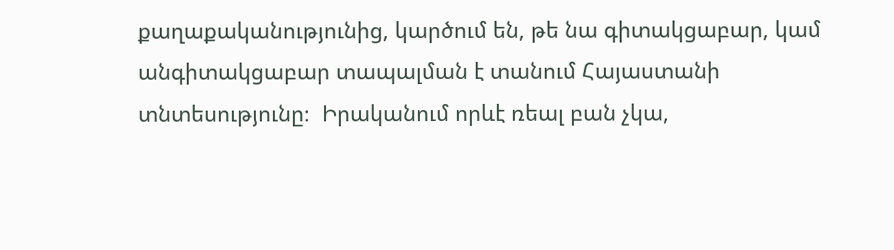քաղաքականությունից, կարծում են, թե նա գիտակցաբար, կամ անգիտակցաբար տապալման է տանում Հայաստանի տնտեսությունը։  Իրականում որևէ ռեալ բան չկա,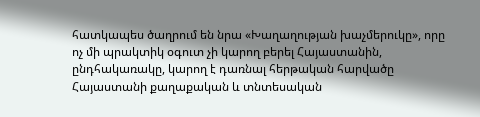հատկապես ծաղրում են նրա «Խաղաղության խաչմերուկը», որը ոչ մի պրակտիկ օգուտ չի կարող բերել Հայաստանին, ընդհակառակը, կարող է դառնալ հերթական հարվածը Հայաստանի քաղաքական և տնտեսական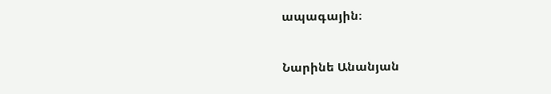ապագային։

Նարինե Անանյան